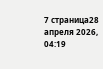7 страница28 апреля 2026, 04:19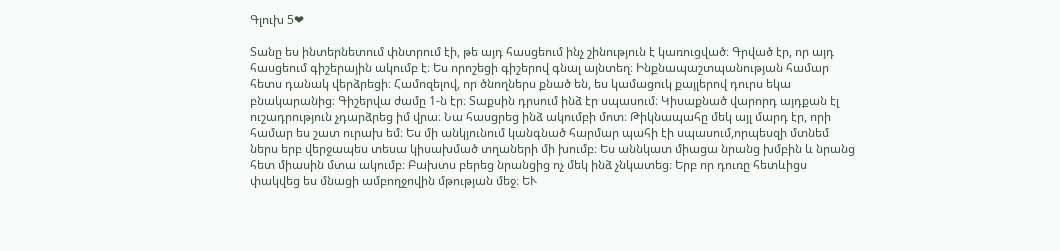Գլուխ 5❤

Տանը ես ինտերնետում փնտրում էի, թե այդ հասցեում ինչ շինություն է կառուցված։ Գրված էր, որ այդ հասցեում գիշերային ակումբ է։ Ես որոշեցի գիշերով գնալ այնտեղ։ Ինքնապաշտպանության համար հետս դանակ վերձրեցի։ Համոզելով, որ ծնողներս քնած են, ես կամացուկ քայլերով դուրս եկա բնակարանից։ Գիշերվա ժամը 1-ն էր։ Տաքսին դրսում ինձ էր սպասում։ Կիսաքնած վարորդ այդքան էլ ուշադրություն չդարձրեց իմ վրա։ Նա հասցրեց ինձ ակումբի մոտ։ Թիկնապահը մեկ այլ մարդ էր, որի համար ես շատ ուրախ եմ։ Ես մի անկյունում կանգնած հարմար պահի էի սպասում,որպեսզի մտնեմ ներս երբ վերջապես տեսա կիսախմած տղաների մի խումբ։ Ես աննկատ միացա նրանց խմբին և նրանց հետ միասին մտա ակումբ։ Բախտս բերեց նրանցից ոչ մեկ ինձ չնկատեց։ Երբ որ դուռը հետևիցս փակվեց ես մնացի ամբողջովին մթության մեջ։ ԵՒ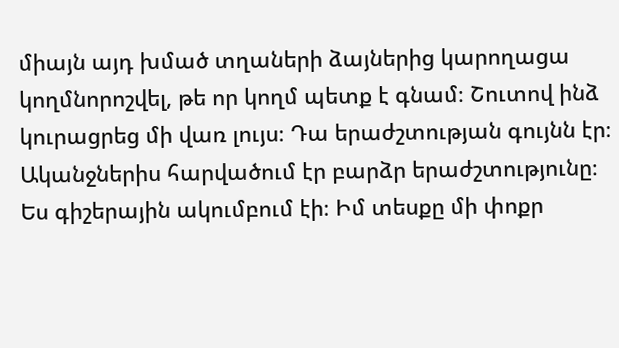միայն այդ խմած տղաների ձայներից կարողացա կողմնորոշվել, թե որ կողմ պետք է գնամ։ Շուտով ինձ կուրացրեց մի վառ լույս։ Դա երաժշտության գույնն էր։ Ականջներիս հարվածում էր բարձր երաժշտությունը։ Ես գիշերային ակումբում էի։ Իմ տեսքը մի փոքր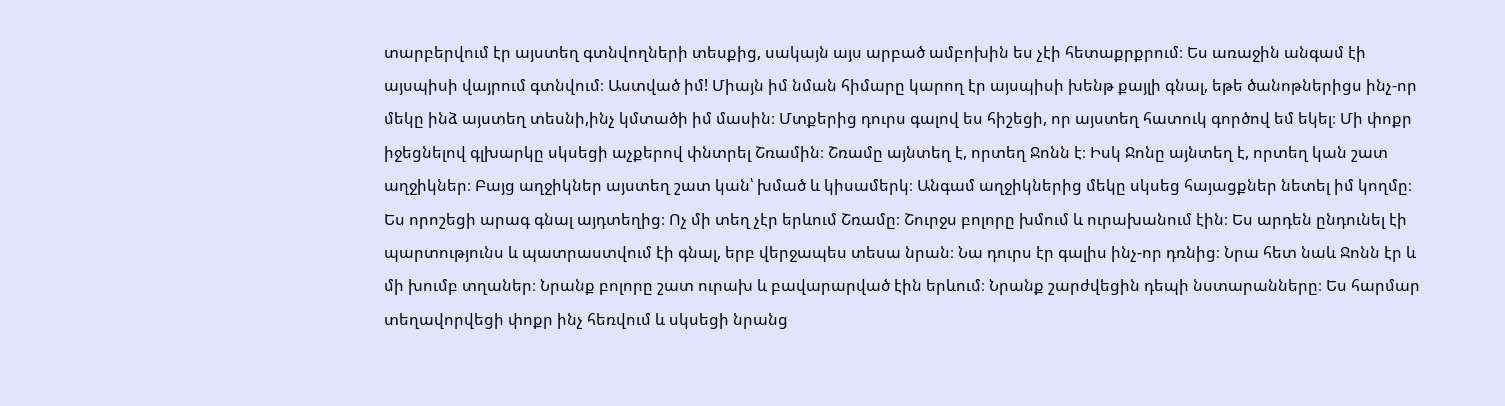տարբերվում էր այստեղ գտնվողների տեսքից, սակայն այս արբած ամբոխին ես չէի հետաքրքրում։ Ես առաջին անգամ էի այսպիսի վայրում գտնվում։ Աստված իմ! Միայն իմ նման հիմարը կարող էր այսպիսի խենթ քայլի գնալ, եթե ծանոթներիցս ինչ-որ մեկը ինձ այստեղ տեսնի,ինչ կմտածի իմ մասին։ Մտքերից դուրս գալով ես հիշեցի, որ այստեղ հատուկ գործով եմ եկել։ Մի փոքր իջեցնելով գլխարկը սկսեցի աչքերով փնտրել Շռամին։ Շռամը այնտեղ է, որտեղ Ջոնն է։ Իսկ Ջոնը այնտեղ է, որտեղ կան շատ աղջիկներ։ Բայց աղջիկներ այստեղ շատ կան՝ խմած և կիսամերկ։ Անգամ աղջիկներից մեկը սկսեց հայացքներ նետել իմ կողմը։ Ես որոշեցի արագ գնալ այդտեղից։ Ոչ մի տեղ չէր երևում Շռամը։ Շուրջս բոլորը խմում և ուրախանում էին։ Ես արդեն ընդունել էի պարտությունս և պատրաստվում էի գնալ, երբ վերջապես տեսա նրան։ Նա դուրս էր գալիս ինչ-որ դռնից։ Նրա հետ նաև Ջոնն էր և մի խումբ տղաներ։ Նրանք բոլորը շատ ուրախ և բավարարված էին երևում։ Նրանք շարժվեցին դեպի նստարանները։ Ես հարմար տեղավորվեցի փոքր ինչ հեռվում և սկսեցի նրանց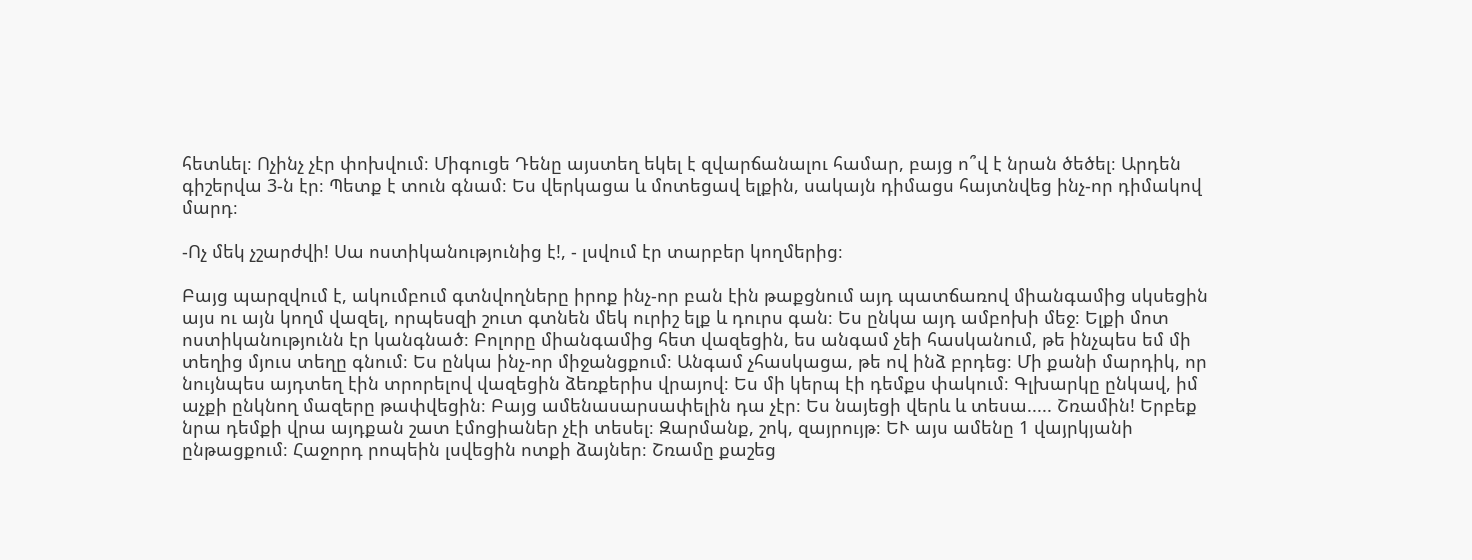հետևել։ Ոչինչ չէր փոխվում։ Միգուցե Դենը այստեղ եկել է զվարճանալու համար, բայց ո՞վ է նրան ծեծել։ Արդեն գիշերվա 3-ն էր։ Պետք է տուն գնամ։ Ես վերկացա և մոտեցավ ելքին, սակայն դիմացս հայտնվեց ինչ-որ դիմակով մարդ։

-Ոչ մեկ չշարժվի! Սա ոստիկանությունից է!, - լսվում էր տարբեր կողմերից։

Բայց պարզվում է, ակումբում գտնվողները իրոք ինչ-որ բան էին թաքցնում այդ պատճառով միանգամից սկսեցին այս ու այն կողմ վազել, որպեսզի շուտ գտնեն մեկ ուրիշ ելք և դուրս գան։ Ես ընկա այդ ամբոխի մեջ։ Ելքի մոտ ոստիկանությունն էր կանգնած։ Բոլորը միանգամից հետ վազեցին, ես անգամ չեի հասկանում, թե ինչպես եմ մի տեղից մյուս տեղը գնում։ Ես ընկա ինչ-որ միջանցքում։ Անգամ չհասկացա, թե ով ինձ բրդեց։ Մի քանի մարդիկ, որ նույնպես այդտեղ էին տրորելով վազեցին ձեռքերիս վրայով։ Ես մի կերպ էի դեմքս փակում։ Գլխարկը ընկավ, իմ աչքի ընկնող մազերը թափվեցին։ Բայց ամենասարսափելին դա չէր։ Ես նայեցի վերև և տեսա..... Շռամին! Երբեք նրա դեմքի վրա այդքան շատ էմոցիաներ չէի տեսել։ Զարմանք, շոկ, զայրույթ։ ԵՒ այս ամենը 1 վայրկյանի ընթացքում։ Հաջորդ րոպեին լսվեցին ոտքի ձայներ։ Շռամը քաշեց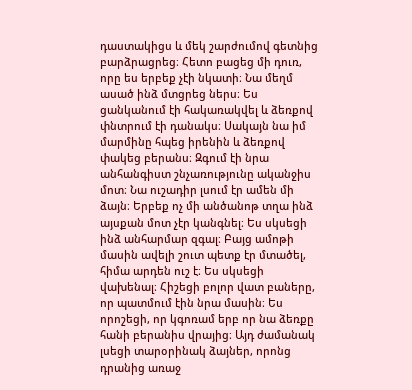դաստակիցս և մեկ շարժումով գետնից բարձրացրեց։ Հետո բացեց մի դուռ, որը ես երբեք չէի նկատի։ Նա մեղմ ասած ինձ մտցրեց ներս։ Ես ցանկանում էի հակառակվել և ձեռքով փնտրում էի դանակս։ Սակայն նա իմ մարմինը հպեց իրենին և ձեռքով փակեց բերանս։ Զգում էի նրա անհանգիստ շնչառությունը ականջիս մոտ։ Նա ուշադիր լսում էր ամեն մի ձայն։ Երբեք ոչ մի անծանոթ տղա ինձ այսքան մոտ չէր կանգնել։ Ես սկսեցի ինձ անհարմար զգալ։ Բայց ամոթի մասին ավելի շուտ պետք էր մտածել, հիմա արդեն ուշ է։ Ես սկսեցի վախենալ։ Հիշեցի բոլոր վատ բաները, որ պատմում էին նրա մասին։ Ես որոշեցի, որ կգոռամ երբ որ նա ձեռքը հանի բերանիս վրայից։ Այդ ժամանակ լսեցի տարօրինակ ձայներ, որոնց դրանից առաջ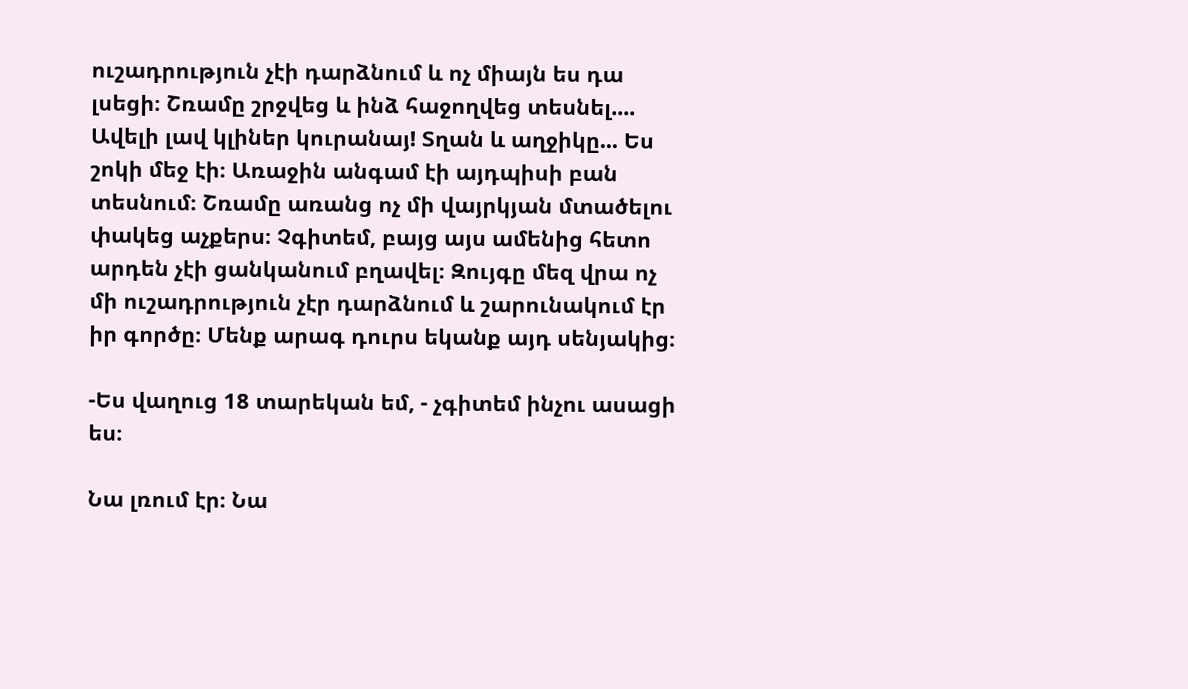ուշադրություն չէի դարձնում և ոչ միայն ես դա լսեցի։ Շռամը շրջվեց և ինձ հաջողվեց տեսնել.... Ավելի լավ կլիներ կուրանայ! Տղան և աղջիկը... Ես շոկի մեջ էի։ Առաջին անգամ էի այդպիսի բան տեսնում։ Շռամը առանց ոչ մի վայրկյան մտածելու փակեց աչքերս։ Չգիտեմ, բայց այս ամենից հետո արդեն չէի ցանկանում բղավել։ Զույգը մեզ վրա ոչ մի ուշադրություն չէր դարձնում և շարունակում էր իր գործը։ Մենք արագ դուրս եկանք այդ սենյակից։

-Ես վաղուց 18 տարեկան եմ, - չգիտեմ ինչու ասացի ես։

Նա լռում էր։ Նա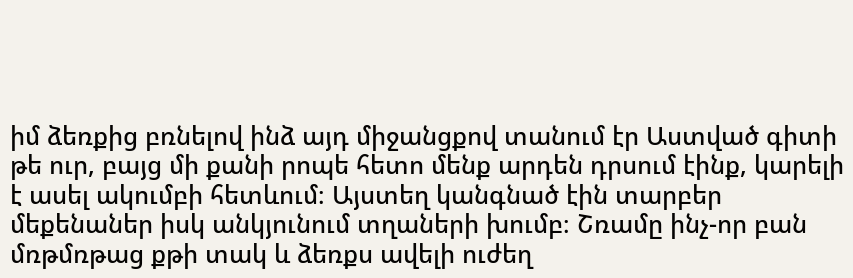իմ ձեռքից բռնելով ինձ այդ միջանցքով տանում էր Աստված գիտի թե ուր, բայց մի քանի րոպե հետո մենք արդեն դրսում էինք, կարելի է ասել ակումբի հետևում։ Այստեղ կանգնած էին տարբեր մեքենաներ իսկ անկյունում տղաների խումբ։ Շռամը ինչ-որ բան մռթմռթաց քթի տակ և ձեռքս ավելի ուժեղ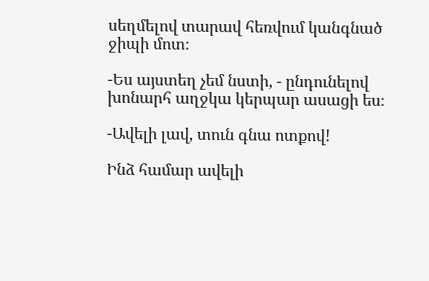սեղմելով տարավ հեռվում կանգնած ջիպի մոտ։

-Ես այստեղ չեմ նստի, - ընդունելով խոնարհ աղջկա կերպար ասացի ես։

-Ավելի լավ, տուն գնա ոտքով!

Ինձ համար ավելի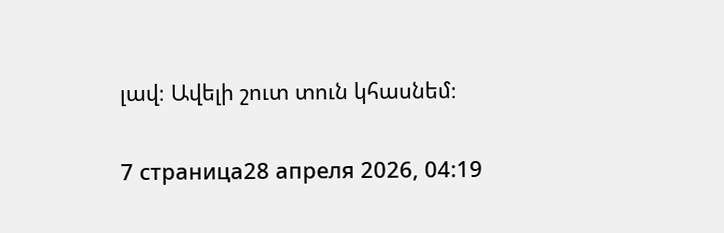լավ։ Ավելի շուտ տուն կհասնեմ։

7 страница28 апреля 2026, 04:19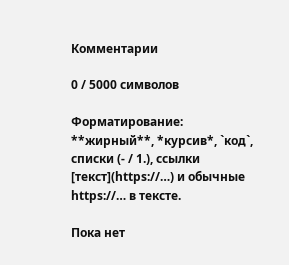Комментарии

0 / 5000 символов

Форматирование: **жирный**, *курсив*, `код`, списки (- / 1.), ссылки [текст](https://…) и обычные https://… в тексте.

Пока нет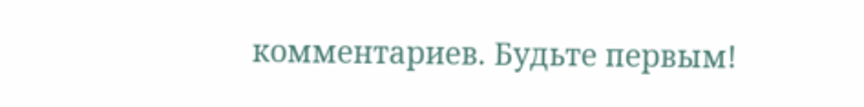комментариев. Будьте первым!